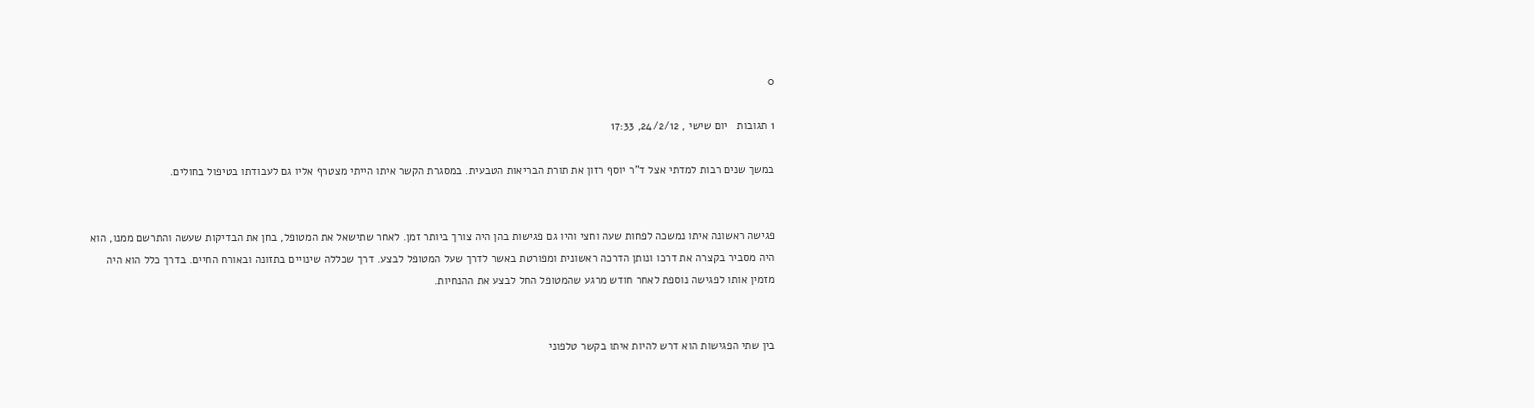0

1 תגובות   יום שישי , 24/2/12, 17:33

במשך שנים רבות למדתי אצל ד"ר יוסף רזון את תורת הבריאות הטבעית. במסגרת הקשר איתו הייתי מצטרף אליו גם לעבודתו בטיפול בחולים.


פגישה ראשונה איתו נמשכה לפחות שעה וחצי והיו גם פגישות בהן היה צורך ביותר זמן. לאחר שתישאל את המטופל, בחן את הבדיקות שעשה והתרשם ממנו, הוא היה מסביר בקצרה את דרכו ונותן הדרכה ראשונית ומפורטת באשר לדרך שעל המטופל לבצע. דרך שכללה שינויים בתזונה ובאורח החיים. בדרך כלל הוא היה מזמין אותו לפגישה נוספת לאחר חודש מרגע שהמטופל החל לבצע את ההנחיות.


בין שתי הפגישות הוא דרש להיות איתו בקשר טלפוני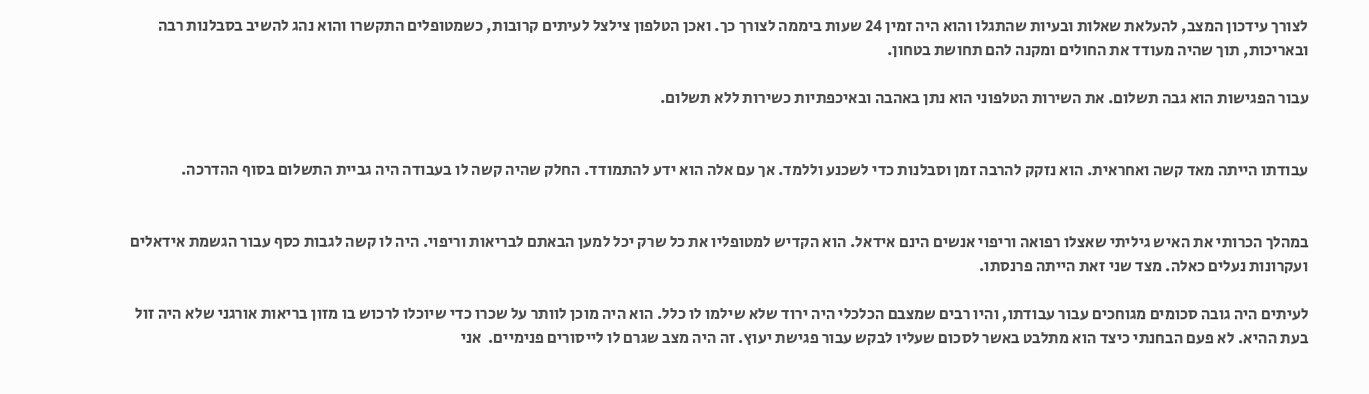לצורך עידכון המצב, להעלאת שאלות ובעיות שהתגלו והוא היה זמין 24 שעות ביממה לצורך כך. ואכן הטלפון צילצל לעיתים קרובות, כשמטופלים התקשרו והוא נהג להשיב בסבלנות רבה ובאריכות, תוך שהיה מעודד את החולים ומקנה להם תחושת בטחון.

עבור הפגישות הוא גבה תשלום. את השירות הטלפוני הוא נתן באהבה ובאיכפתיות כשירות ללא תשלום.


עבודתו הייתה מאד קשה ואחראית. הוא נזקק להרבה זמן וסבלנות כדי לשכנע וללמד. אך עם אלה הוא ידע להתמודד. החלק שהיה קשה לו בעבודה היה גביית התשלום בסוף ההדרכה.


במהלך הכרותי את האיש גיליתי שאצלו רפואה וריפוי אנשים הינם אידאל. הוא הקדיש למטופליו את כל שרק יכל למען הבאתם לבריאות וריפוי. היה לו קשה לגבות כסף עבור הגשמת אידאלים ועקרונות נעלים כאלה. מצד שני זאת הייתה פרנסתו.

לעיתים היה גובה סכומים מגוחכים עבור עבודתו, והיו רבים שמצבם הכלכלי היה ירוד שלא שילמו לו כלל. הוא היה מוכן לוותר על שכרו כדי שיוכלו לרכוש בו מזון בריאות אורגני שלא היה זול בעת ההיא. לא פעם הבחנתי כיצד הוא מתלבט באשר לסכום שעליו לבקש עבור פגישת יעוץ. זה היה מצב שגרם לו לייסורים פנימיים.  אני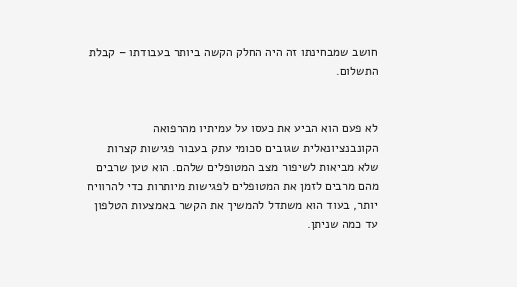חושב שמבחינתו זה היה החלק הקשה ביותר בעבודתו – קבלת התשלום.


לא פעם הוא הביע את כעסו על עמיתיו מהרפואה הקונבנציונאלית שגובים סכומי עתק בעבור פגישות קצרות שלא מביאות לשיפור מצב המטופלים שלהם. הוא טען שרבים מהם מרבים לזמן את המטופלים לפגישות מיותרות כדי להרוויח יותר, בעוד הוא משתדל להמשיך את הקשר באמצעות הטלפון עד כמה שניתן.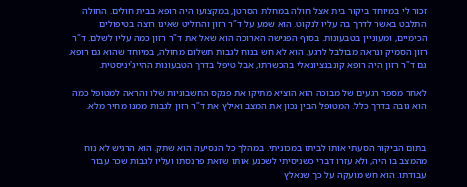זכור לי במיוחד ביקור בית אצל חולה במחלת הסרטן, במקצועו היה רופא בבית חולים. החולה התלבט באשר לדרך בה עליו לנקוט. הוא שמע על ד"ר רזון והחליט שאינו רוצה בטיפולים הכימיים, ומעוניין בטבעונות. בסוף הפגישה הארוכה הוא שאל את ד"ר רזון כמה עליו לשלם. ד"ר רזון הסמיק ונראה מבולבל לרגע. הוא לא חש בנוח לגבות תשלום מחולה, במיוחד שהוא גם רופא. גם ד"ר רזון היה רופא קונבנציונאלי בהכשרתו, אבל טיפל בדרך הטבעונות ההייג'יניסטית.

לאחר מספר רגעים של מבוכה הוא הוציא מתיקו את פנקס החשבוניות שלו והראה למטופל כמה הוא גובה בדרך כלל. המטופל הבין נכון את המצב ואילץ את ד"ר רזון לגבות ממנו מחיר מלא.


בתום הביקור הסעתי אותו לביתו במכוניתי. במהלך כל הנסיעה הוא שתק. הוא הרגיש לא נוח מהמצב בו היה, ולא עזרו דברי כשניסיתי לשכנע אותו שזאת פרנסתו ועליו לגבות שכר עבור עבודתו. הוא חש מועקה על כך שנאלץ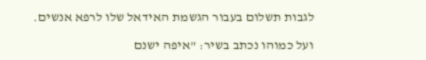לגבות תשלום בעבור הגשמת האידאל שלו לרפא אנשים.

ועל כמוהו נכתב בשיר: "איפה ישנם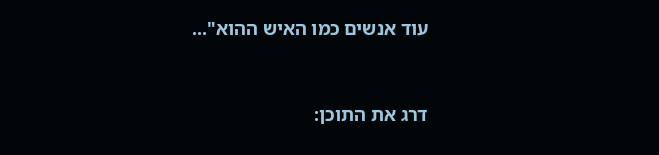עוד אנשים כמו האיש ההוא"...



דרג את התוכן: